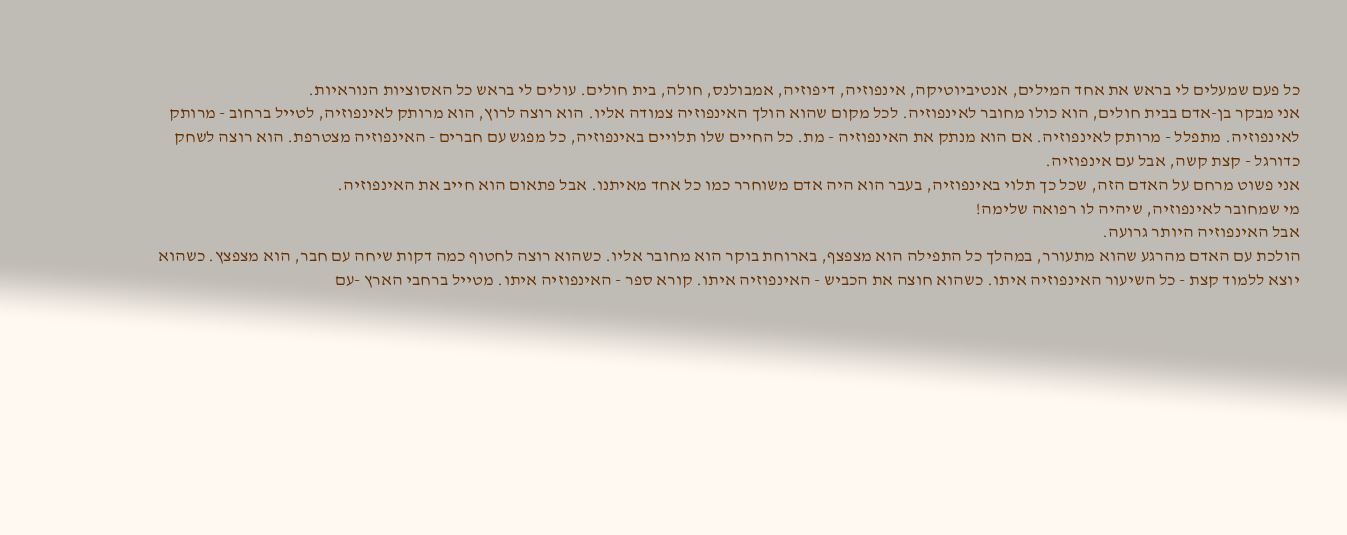כל פעם שמעלים לי בראש את אחד המילים, אנטיביוטיקה, אינפוזיה, דיפוזיה, אמבולנס, חולה, בית חולים. עולים לי בראש כל האסוציות הנוראיות.
אני מבקר בן-אדם בבית חולים, הוא כולו מחובר לאינפוזיה. לכל מקום שהוא הולך האינפוזיה צמודה אליו. הוא רוצה לרוץ, הוא מרותק לאינפוזיה, לטייל ברחוב - מרותק לאינפוזיה. מתפלל - מרותק לאינפוזיה. אם הוא מנתק את האינפוזיה - מת. כל החיים שלו תלויים באינפוזיה, כל מפגש עם חברים - האינפוזיה מצטרפת. הוא רוצה לשחק כדורגל - קצת קשה, אבל עם אינפוזיה.
אני פשוט מרחם על האדם הזה, שכל כך תלוי באינפוזיה, בעבר הוא היה אדם משוחרר כמו כל אחד מאיתנו. אבל פתאום הוא חייב את האינפוזיה.
מי שמחובר לאינפוזיה, שיהיה לו רפואה שלימה!
אבל האינפוזיה היותר גרועה.
הולכת עם האדם מהרגע שהוא מתעורר, במהלך כל התפילה הוא מצפצף, בארוחת בוקר הוא מחובר אליו. כשהוא רוצה לחטוף כמה דקות שיחה עם חבר, הוא מצפצץ. כשהוא יוצא ללמוד קצת - כל השיעור האינפוזיה איתו. כשהוא חוצה את הכביש - האינפוזיה איתו. קורא ספר - האינפוזיה איתו. מטייל ברחבי הארץ -עם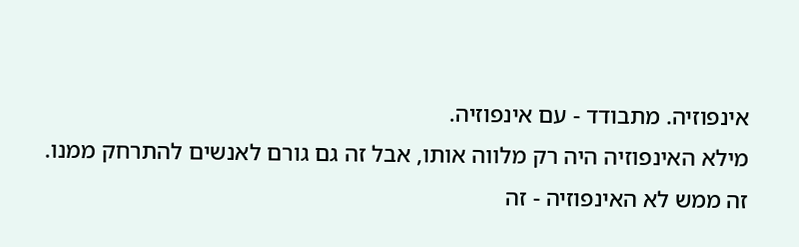אינפוזיה. מתבודד - עם אינפוזיה.
מילא האינפוזיה היה רק מלווה אותו, אבל זה גם גורם לאנשים להתרחק ממנו.
זה ממש לא האינפוזיה - זה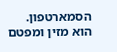הסמארטפון. הוא מזין ומפטם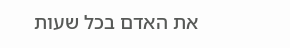את האדם בכל שעות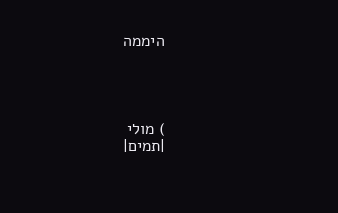היממה




) מולי
|תמים|